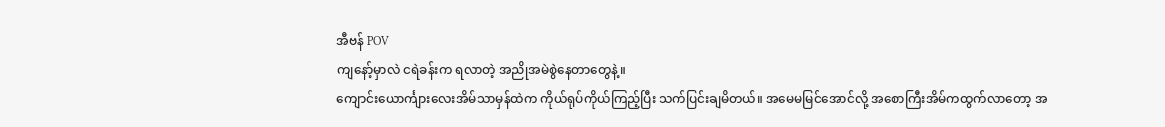အီဗန် POV
ကျနော့်မှာလဲ ငရဲခန်းက ရလာတဲ့ အညိုအမဲစွဲနေတာတွေနဲ့။
ကျောင်းယောင်္ကျားလေးအိမ်သာမှန်ထဲက ကိုယ်ရုပ်ကိုယ်ကြည့်ပြီး သက်ပြင်းချမိတယ်။ အမေမမြင်အောင်လို့ အစောကြီးအိမ်ကထွက်လာတော့ အ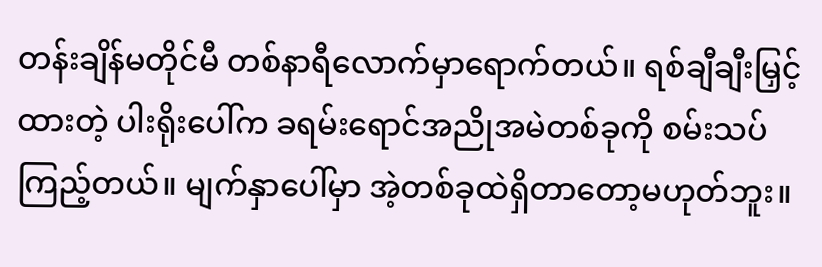တန်းချိန်မတိုင်မီ တစ်နာရီလောက်မှာရောက်တယ်။ ရစ်ချီချီးမြှင့်ထားတဲ့ ပါးရိုးပေါ်က ခရမ်းရောင်အညိုအမဲတစ်ခုကို စမ်းသပ်ကြည့်တယ်။ မျက်နှာပေါ်မှာ အဲ့တစ်ခုထဲရှိတာတော့မဟုတ်ဘူး။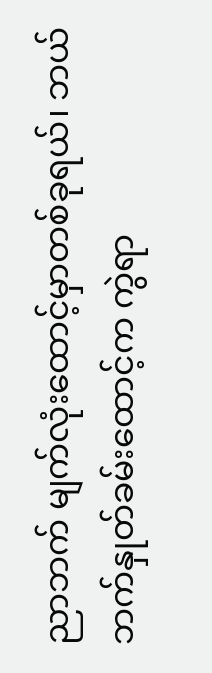ညာဘက် မျက်လုံးထောင့်မှာတစ်ခုရယ်၊ ဘယ်ဘက်နှုတ်ခမ်းထောင့်က ကွဲရာ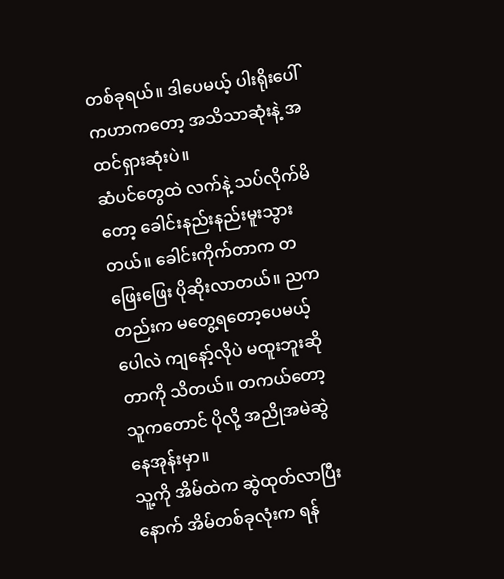တစ်ခုရယ်။ ဒါပေမယ့် ပါးရိုးပေါ်ကဟာကတော့ အသိသာဆုံးနဲ့ အထင်ရှားဆုံးပဲ။
ဆံပင်တွေထဲ လက်နဲ့ သပ်လိုက်မိတော့ ခေါင်းနည်းနည်းမူးသွားတယ်။ ခေါင်းကိုက်တာက တဖြေးဖြေး ပိုဆိုးလာတယ်။ ညကတည်းက မတွေ့ရတော့ပေမယ့် ပေါလဲ ကျနော့်လိုပဲ မထူးဘူးဆိုတာကို သိတယ်။ တကယ်တော့ သူကတောင် ပိုလို့ အညိုအမဲဆွဲနေအုန်းမှာ။
သူ့ကို အိမ်ထဲက ဆွဲထုတ်လာပြီးနောက် အိမ်တစ်ခုလုံးက ရန်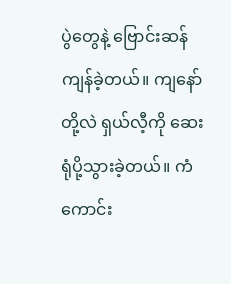ပွဲတွေနဲ့ ဗြောင်းဆန်ကျန်ခဲ့တယ်။ ကျနော်တို့လဲ ရှယ်လီ့ကို ဆေးရုံပို့သွားခဲ့တယ်။ ကံကောင်း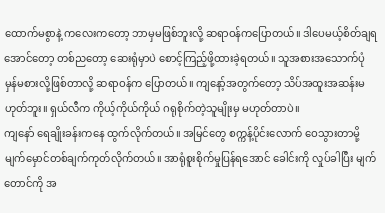ထောက်မစွာနဲ့ ကလေးကတော့ ဘာမှမဖြစ်ဘူးလို့ ဆရာဝန်ကပြောတယ်။ ဒါပေမယ့်စိတ်ချရအောင်တော့ တစ်ညတော့ ဆေးရုံမှာပဲ စောင့်ကြည့်ဖို့ထားခဲ့ရတယ်။ သူအစားအသောက်ပုံမှန်မစားလို့ဖြစ်တာလို့ ဆရာဝန်က ပြောတယ်။ ကျနော့်အတွက်တော့ သိပ်အထူးအဆန်းမဟုတ်ဘူး။ ရှယ်လီက ကိုယ့်ကိုယ်ကိုယ် ဂရုစိုက်တဲ့သူမျိုးမှ မဟုတ်တာပဲ။
ကျနော် ရေချိုးခန်းကနေ ထွက်လိုက်တယ်။ အမြင်တွေ စက္ကန့်ပိုင်းလောက် ဝေသွားတာမို့ မျက်မှောင်တစ်ချက်ကုတ်လိုက်တယ်။ အာရုံစူးစိုက်မှုပြန်ရအောင် ခေါင်းကို လှုပ်ခါပြီး မျက်တောင်ကို အ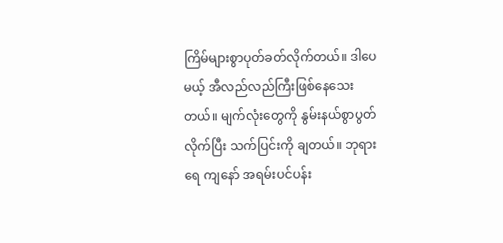ကြိမ်များစွာပုတ်ခတ်လိုက်တယ်။ ဒါပေမယ့် အီလည်လည်ကြီးဖြစ်နေသေးတယ်။ မျက်လုံးတွေကို နွမ်းနယ်စွာပွတ်လိုက်ပြီး သက်ပြင်းကို ချတယ်။ ဘုရားရေ ကျနော် အရမ်းပင်ပန်း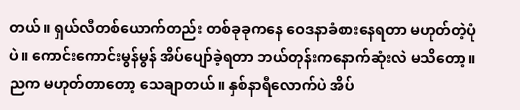တယ်။ ရှယ်လီတစ်ယောက်တည်း တစ်ခုခုကနေ ဝေဒနာခံစားနေရတာ မဟုတ်တဲ့ပုံပဲ။ ကောင်းကောင်းမွန်မွန် အိပ်ပျော်ခဲ့ရတာ ဘယ်တုန်းကနောက်ဆုံးလဲ မသိတော့။ ညက မဟုတ်တာတော့ သေချာတယ်။ နှစ်နာရီလောက်ပဲ အိပ်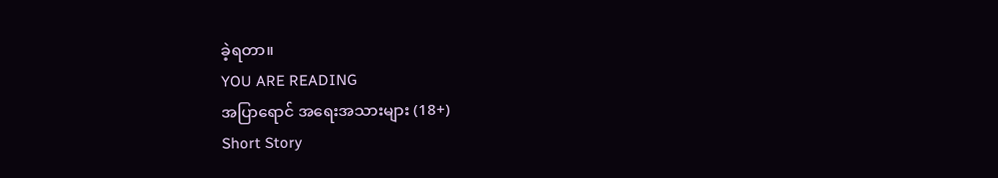ခဲ့ရတာ။
YOU ARE READING
အပြာရောင် အရေးအသားများ (18+)
Short Story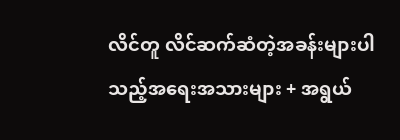လိင်တူ လိင်ဆက်ဆံတဲ့အခန်းများပါသည့်အရေးအသားများ + အရွယ်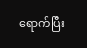ရောက်ပြီး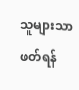သူများသာဖတ်ရန်